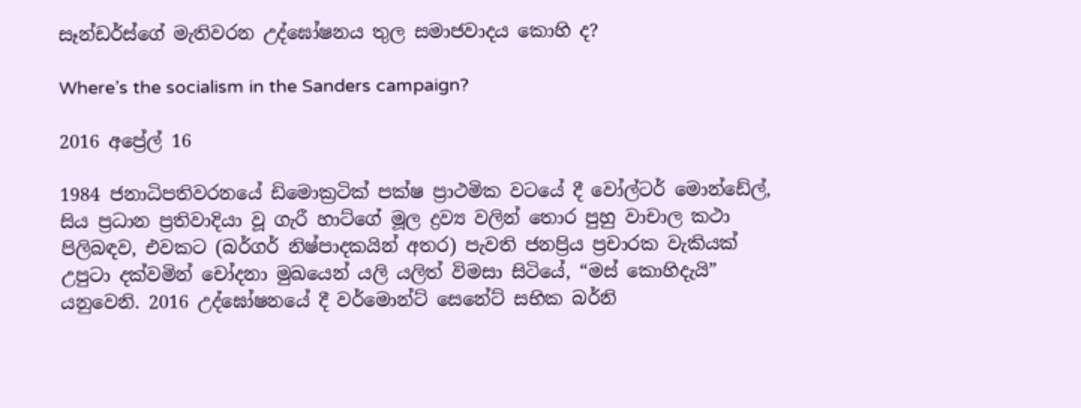සෑන්ඩර්ස්ගේ මැතිවරන උද්ඝෝෂනය තුල සමාජවාදය කොහි ද?

Where’s the socialism in the Sanders campaign?

2016 අප්‍රේල් 16

1984 ජනාධිපතිවරනයේ ඩිමොක්‍රටික් පක්ෂ ප්‍රාථමික වටයේ දී වෝල්ටර් මොන්ඩේල්, සිය ප්‍රධාන ප්‍රතිවාදියා වූ ගැරී හාට්ගේ මූල ද්‍රව්‍ය වලින් තොර පුහු වාචාල කථා පිලිබඳව, එවකට (බර්ගර් නිෂ්පාදකයින් අතර) පැවති ජනප්‍රිය ප්‍රචාරක වැකියක් උපුටා දක්වමින් චෝදනා මුඛයෙන් යලි යලිත් විමසා සිටියේ, “මස් කොහිදැයි” යනුවෙනි. 2016 උද්ඝෝෂනයේ දී වර්මොන්ට් සෙනේට් සභික බර්නි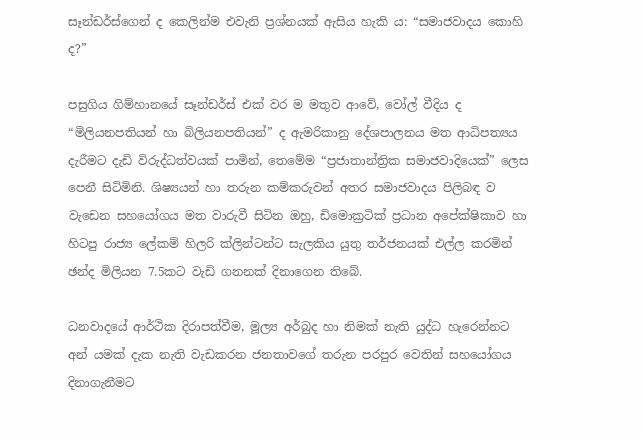සෑන්ඩර්ස්ගෙන් ද කෙලින්ම එවැනි ප්‍රශ්නයක් ඇසිය හැකි ය: “සමාජවාදය කොහි ද?”

පසුගිය ගිම්හානයේ සෑන්ඩර්ස් එක් වර ම මතුව ආවේ, වෝල් වීදිය ද “මිලියනපතියන් හා බිලියනපතියන්” ද ඇමරිකානු දේශපාලනය මත ආධිපත්‍යය දැරීමට දැඩි විරුද්ධත්වයක් පාමින්, තෙමේම “ප්‍රජාතාන්ත්‍රික සමාජවාදියෙක්” ලෙස පෙනී සිටිමිනි. ශිෂ්‍යයන් හා තරුන කම්කරුවන් අතර සමාජවාදය පිලිබඳ ව වැඩෙන සහයෝගය මත වාරුවී සිටින ඔහු, ඩිමොක්‍රටික් ප්‍රධාන අපේක්ෂිකාව හා හිටපු රාජ්‍ය ලේකම් හිලරි ක්ලින්ටන්ට සැලකිය යුතු තර්ජනයක් එල්ල කරමින් ඡන්ද මිලියන 7.5කට වැඩි ගනනක් දිනාගෙන තිබේ.

ධනවාදයේ ආර්ථික දිරාපත්වීම, මූල්‍ය අර්බුද හා නිමක් නැති යුද්ධ හැරෙන්නට අන් යමක් දැක නැති වැඩකරන ජනතාවගේ තරුන පරපුර වෙතින් සහයෝගය දිනාගැනීමට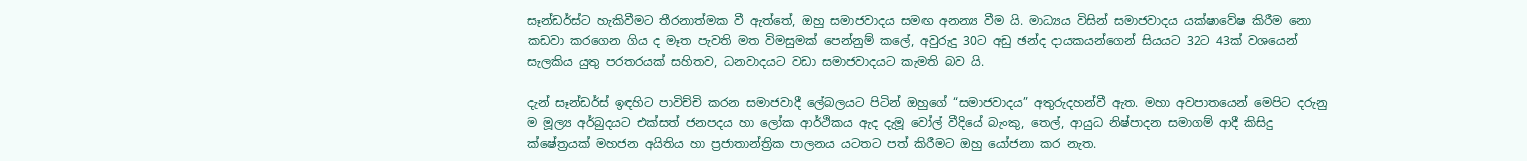සෑන්ඩර්ස්ට හැකිවීමට තීරනාත්මක වී ඇත්තේ, ඔහු සමාජවාදය සමඟ අනන්‍ය වීම යි. මාධ්‍යය විසින් සමාජවාදය යක්ෂාවේෂ කිරීම නො කඩවා කරගෙන ගිය ද මෑත පැවති මත විමසුමක් පෙන්නුම් කලේ, අවුරුදු 30ට අඩු ඡන්ද දායකයන්ගෙන් සියයට 32ට 43ක් වශයෙන් සැලකිය යුතු පරතරයක් සහිතව, ධනවාදයට වඩා සමාජවාදයට කැමති බව යි.

දැන් සෑන්ඩර්ස් ඉඳහිට පාවිච්චි කරන සමාජවාදී ලේබලයට පිටින් ඔහුගේ “සමාජවාදය” අතුරුදහන්වී ඇත. මහා අවපාතයෙන් මෙපිට දරුනු ම මූල්‍ය අර්බුදයට එක්සත් ජනපදය හා ලෝක ආර්ථිකය ඇද දැමූ වෝල් වීදියේ බැංකු, තෙල්, ආයුධ නිෂ්පාදන සමාගම් ආදී කිසිදු ක්ෂේත්‍රයක් මහජන අයිතිය හා ප්‍රජාතාන්ත්‍රික පාලනය යටතට පත් කිරීමට ඔහු යෝජනා කර නැත.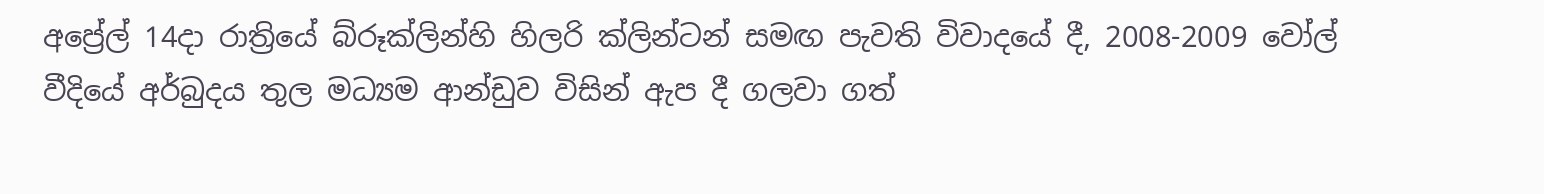අප්‍රේල් 14දා රාත්‍රියේ බ්රූක්ලින්හි හිලරි ක්ලින්ටන් සමඟ පැවති විවාදයේ දී, 2008-2009 වෝල් වීදියේ අර්බුදය තුල මධ්‍යම ආන්ඩුව විසින් ඇප දී ගලවා ගත්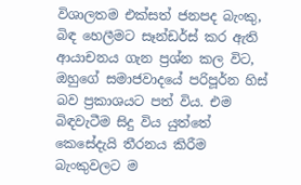විශාලතම එක්සත් ජනපද බැංකු, බිඳ හෙලීමට සෑන්ඩර්ස් කර ඇති ආයාචනය ගැන ප්‍රශ්න කල විට, ඔහුගේ සමාජවාදයේ පරිපූර්න හිස් බව ප්‍රකාශයට පත් විය. එම බිඳවැටීම සිදු විය යුත්තේ කෙසේදැයි තීරනය කිරීම බැංකුවලට ම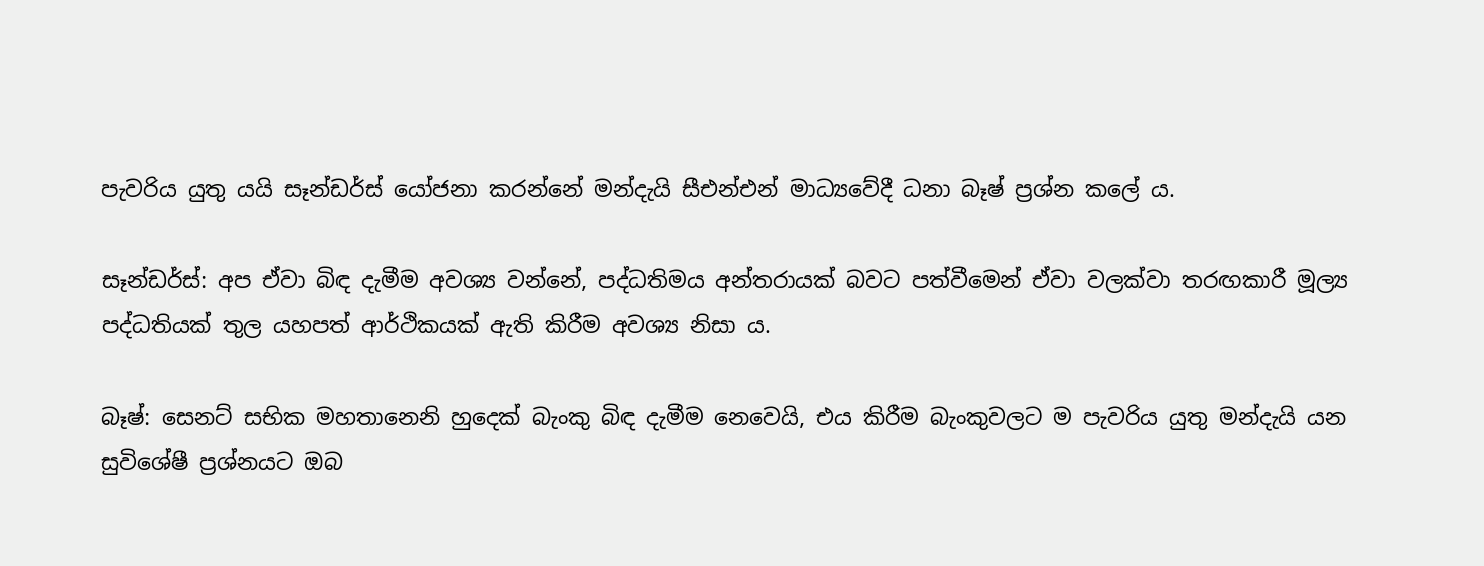පැවරිය යුතු යයි සෑන්ඩර්ස් යෝජනා කරන්නේ මන්දැයි සීඑන්එන් මාධ්‍යවේදී ධනා බෑෂ් ප්‍රශ්න කලේ ය.

සෑන්ඩර්ස්: අප ඒවා බිඳ දැමීම අවශ්‍ය වන්නේ, පද්ධතිමය අන්තරායක් බවට පත්වීමෙන් ඒවා වලක්වා තරඟකාරී මූල්‍ය පද්ධතියක් තුල යහපත් ආර්ථිකයක් ඇති කිරීම අවශ්‍ය නිසා ය.

බෑෂ්: සෙනට් සභික මහතානෙනි හුදෙක් බැංකු බිඳ දැමීම නෙවෙයි, එය කිරීම බැංකුවලට ම පැවරිය යුතු මන්දැයි යන සුවිශේෂී ප්‍රශ්නයට ඔබ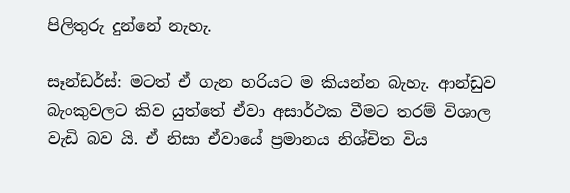පිලිතුරු දුන්නේ නැහැ.

සෑන්ඩර්ස්: මටත් ඒ ගැන හරියට ම කියන්න බැහැ. ආන්ඩුව බැංකුවලට කිව යුත්තේ ඒවා අසාර්ථක වීමට තරම් විශාල වැඩි බව යි. ඒ නිසා ඒවායේ ප්‍රමානය නිශ්චිත විය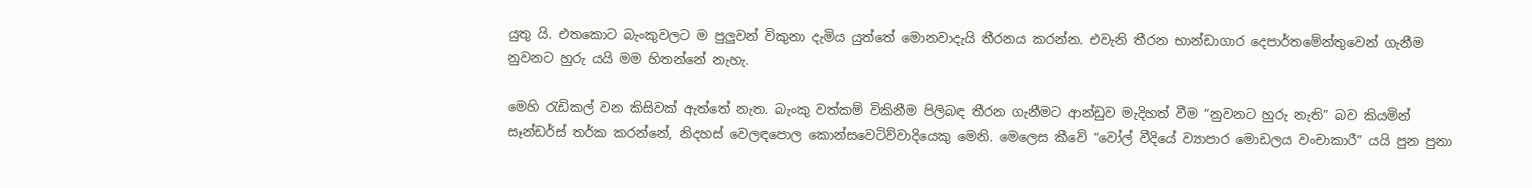යුතු යි. එතකොට බැංකුවලට ම පුලුවන් විකුනා දැමිය යුත්තේ මොනවාදැයි තීරනය කරන්න. එවැනි තීරන භාන්ඩාගාර දෙපාර්තමේන්තුවෙන් ගැනීම නුවනට හුරු යයි මම හිතන්නේ නැහැ.

මෙහි රැඩිකල් වන කිසිවක් ඇත්තේ නැත. බැංකු වත්කම් විකිනීම පිලිබඳ තීරන ගැනීමට ආන්ඩුව මැදිහත් වීම “නුවනට හුරු නැති” බව කියමින් සෑන්ඩර්ස් තර්ක කරන්නේ, නිදහස් වෙලඳපොල කොන්සවෙටිව්වාදියෙකු මෙනි. මෙලෙස කීවේ “වෝල් වීදියේ ව්‍යාපාර මොඩලය වංචාකාරී” යයි පුන පුනා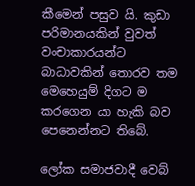කීමෙන් පසුව යි. කුඩා පරිමානයකින් වුවත් වංචාකාරයන්ට බාධාවකින් තොරව තම මෙහෙයුම් දිගට ම කරගෙන යා හැකි බව පෙනෙන්නට තිබේ.

ලෝක සමාජවාදී වෙබ්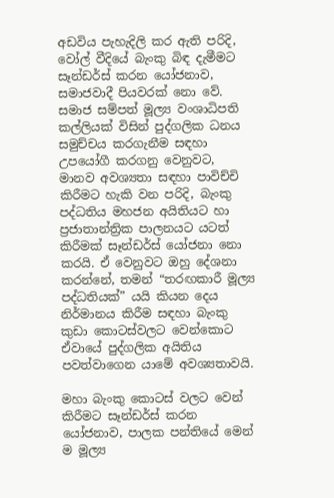අඩවිය පැහැදිලි කර ඇති පරිදි, වෝල් වීදියේ බැංකු බිඳ දැමීමට සෑන්ඩර්ස් කරන යෝජනාව, සමාජවාදී පියවරක් නො වේ. සමාජ සම්පත් මූල්‍ය වංශාධිපති කල්ලියක් විසින් පුද්ගලික ධනය සමුච්චය කරගැනීම සඳහා උපයෝගී කරගනු වෙනුවට, මානව අවශ්‍යතා සඳහා පාවිච්චි කිරීමට හැකි වන පරිදි, බැංකු පද්ධතිය මහජන අයිතියට හා ප්‍රජාතාන්ත්‍රික පාලනයට යටත් කිරීමක් සෑන්ඩර්ස් යෝජනා නො කරයි. ඒ වෙනුවට ඔහු දේශනා කරන්නේ, තමන් “තරඟකාරී මූල්‍ය පද්ධතියක්” යයි කියන දෙය නිර්මානය කිරීම සඳහා බැංකු කුඩා කොටස්වලට වෙන්කොට ඒවායේ පුද්ගලික අයිතිය පවත්වාගෙන යාමේ අවශ්‍යතාවයි.

මහා බැංකු කොටස් වලට වෙන් කිරීමට සෑන්ඩර්ස් කරන යෝජනාව, පාලක පන්තියේ මෙන් ම මූල්‍ය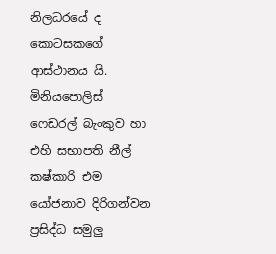නිලධරයේ ද කොටසකගේ ආස්ථානය යි. මිනියපොලිස් ෆෙඩරල් බැංකුව හා එහි සභාපති නීල් කෂ්කාරි එම යෝජනාව දිරිගන්වන ප්‍රසිද්ධ සමුලු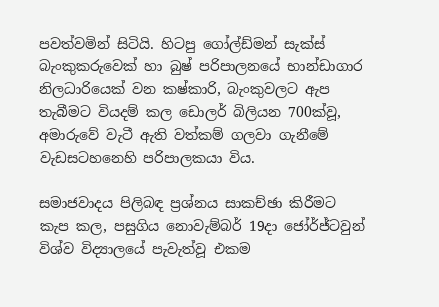පවත්වමින් සිටියි. හිටපු ගෝල්ඩ්මන් සැක්ස් බැංකුකරුවෙක් හා බුෂ් පරිපාලනයේ භාන්ඩාගාර නිලධාරියෙක් වන කෂ්කාරි, බැංකුවලට ඇප තැබීමට වියදම් කල ඩොලර් බිලියන 700ක්වූ, අමාරුවේ වැටී ඇති වත්කම් ගලවා ගැනීමේ වැඩසටහනෙහි පරිපාලකයා විය.

සමාජවාදය පිලිබඳ ප්‍රශ්නය සාකච්ඡා කිරීමට කැප කල, පසුගිය නොවැම්බර් 19දා ජෝර්ජ්ටවුන් විශ්ව විද්‍යාලයේ පැවැත්වූ එකම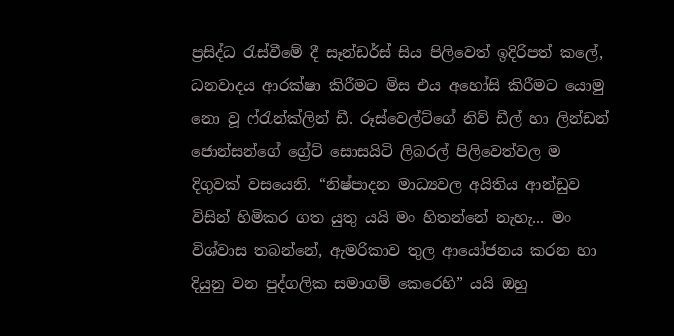ප්‍රසිද්ධ රැස්වීමේ දී සෑන්ඩර්ස් සිය පිලිවෙත් ඉදිරිපත් කලේ, ධනවාදය ආරක්ෂා කිරීමට මිස එය අහෝසි කිරීමට යොමු නො වූ ෆ්රැන්ක්ලින් ඩී. රූස්වෙල්ට්ගේ නිව් ඩීල් හා ලින්ඩන් ජොන්සන්ගේ ග්‍රේට් සොසයිටි ලිබරල් පිලිවෙත්වල ම දිගුවක් වසයෙනි. “නිෂ්පාදන මාධ්‍යවල අයිතිය ආන්ඩුව විසින් හිමිකර ගත යුතු යයි මං හිතන්නේ නැහැ... මං විශ්වාස තබන්නේ, ඇමරිකාව තුල ආයෝජනය කරන හා දියුනු වන පුද්ගලික සමාගම් කෙරෙහි” යයි ඔහු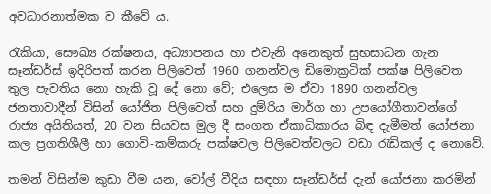අවධාරනාත්මක ව කීවේ ය.

රැකියා, සෞඛ්‍ය රක්ෂනය, අධ්‍යාපනය හා එවැනි අනෙකුත් සුභසාධන ගැන සෑන්ඩර්ස් ඉදිරිපත් කරන පිලිවෙත් 1960 ගනන්වල ඩිමොක්‍රටික් පක්ෂ පිලිවෙත තුල පැවතිය නො හැකි වූ දේ නො වේ; එලෙස ම ඒවා 1890 ගනන්වල ජනතාවාදීන් විසින් යෝජිත පිලිවෙත් සහ දුම්රිය මාර්ග හා උපයෝගීතාවන්ගේ රාජ්‍ය අයිතියත්, 20 වන සියවස මුල දී සංගත ඒකාධිකාරය බිඳ දැමීමත් යෝජනා කල ප්‍රගතිශීලී හා ගොවි-කම්කරු පක්ෂවල පිලි‍වෙත්වලට වඩා රැඩිකල් ද නොවේ.

තමන් විසින්ම කුඩා වීම යන, වෝල් වීදිය සඳහා සෑන්ඩර්ස් දැන් යෝජනා කරමින්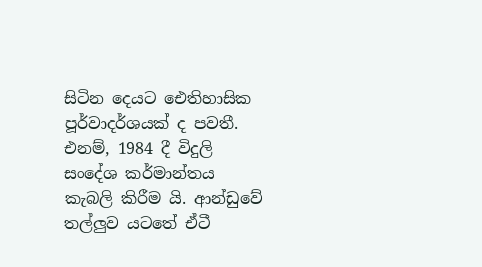සිටින දෙයට ‍ඓතිහාසික පූර්වාදර්ශයක් ද පවතී. එනම්, 1984 දී විදුලි සංදේශ කර්මාන්තය කැබලි කිරීම යි. ආන්ඩුවේ තල්ලුව යටතේ ඒටී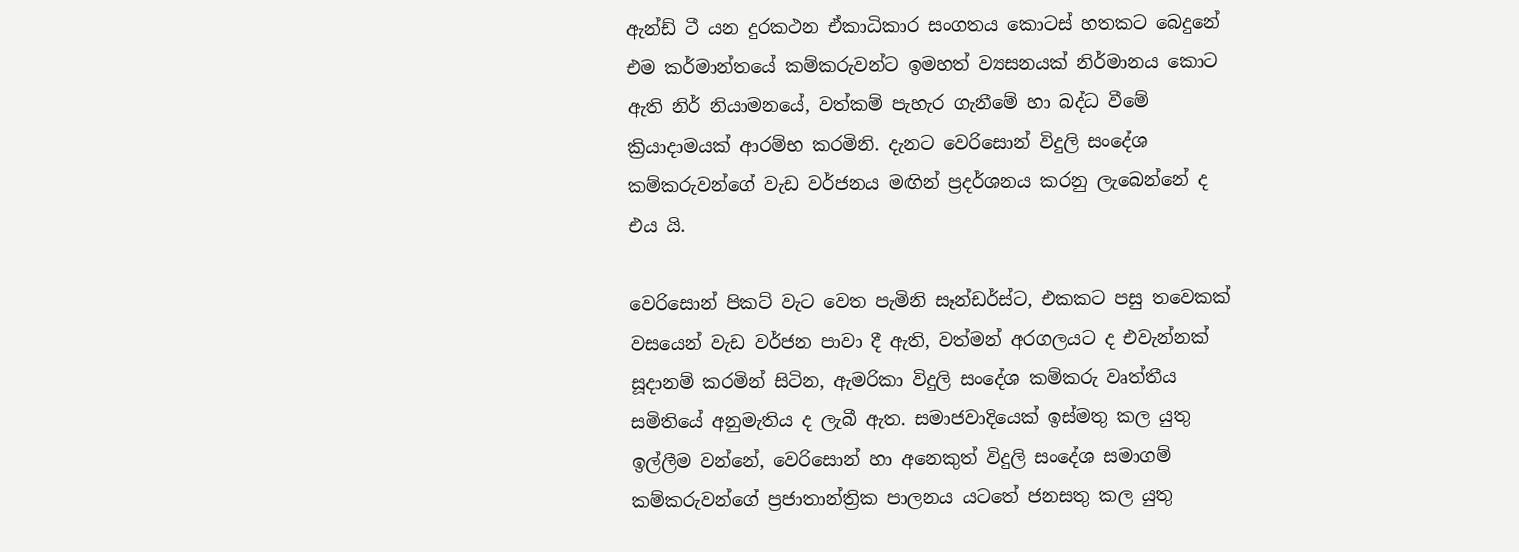ඇන්ඩ් ටී යන දුරකථන ඒකාධිකාර සංගතය කොටස් හතකට බෙදුනේ එම කර්මාන්තයේ කම්කරුවන්ට ඉමහත් ව්‍යසනයක් නිර්මානය කොට ඇති නිර් නියාමනයේ, වත්කම් පැහැර ගැනීමේ හා බද්ධ වීමේ ක්‍රියාදාමයක් ආරම්භ කරමිනි. දැනට වෙරිසොන් විදුලි සංදේශ කම්කරුවන්ගේ වැඩ වර්ජනය මඟින් ප්‍රදර්ශනය කරනු ලැබෙන්නේ ද එය යි.

වෙරිසොන් පිකට් වැට වෙත පැමිනි සෑන්ඩර්ස්ට, එකකට පසු තවෙකක් වසයෙන් වැඩ වර්ජන පාවා දී ඇති, වත්මන් අරගලයට ද එවැන්නක් සූදානම් කරමින් සිටින, ඇමරිකා විදුලි සංදේශ කම්කරු වෘත්තීය සමිතියේ අනුමැතිය ද ලැබී ඇත. සමාජවාදියෙක් ඉස්මතු කල යුතු ඉල්ලීම වන්නේ, වෙරිසොන් හා අනෙකුත් විදුලි සංදේශ සමාගම් කම්කරුවන්ගේ ප්‍රජාතාන්ත්‍රික පාලනය යටතේ ජනසතු කල යුතු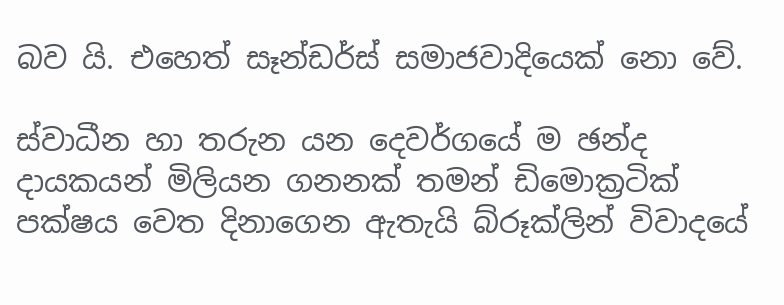බව යි. එහෙත් සෑන්ඩර්ස් සමාජවාදියෙක් නො වේ.

ස්වාධීන හා තරුන යන දෙවර්ගයේ ම ඡන්ද දායකයන් මිලියන ගනනක් තමන් ඩිමොක්‍රටික් පක්ෂය වෙත දිනාගෙන ඇතැයි බ්රූක්ලින් විවාදයේ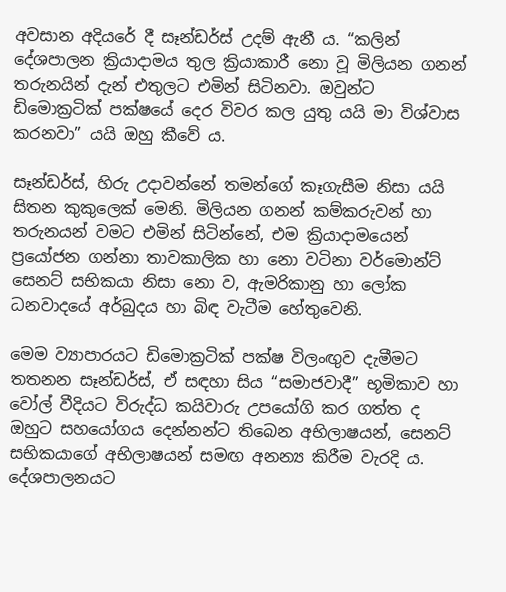අවසාන අදියරේ දී සෑන්ඩර්ස් උදම් ඇනී ය. “කලින් දේශපාලන ක්‍රියාදාමය තුල ක්‍රියාකාරී නො වූ මිලියන ගනන් තරුනයින් දැන් එතුලට එමින් සිටිනවා. ඔවුන්ට ඩිමොක්‍රටික් පක්ෂයේ දෙර විවර කල යුතු යයි මා විශ්වාස කරනවා” යයි ඔහු කීවේ ය.

සෑන්ඩර්ස්, හිරු උදාවන්නේ තමන්ගේ කෑගැසීම නිසා යයි සිතන කුකුලෙක් මෙනි. මිලියන ගනන් කම්කරුවන් හා තරුනයන් වමට එමින් සිටින්නේ, එම ක්‍රියාදාමයෙන් ප්‍රයෝජන ගන්නා තාවකාලික හා නො වටිනා වර්මොන්ට් සෙනට් සභිකයා නිසා නො ව, ඇමරිකානු හා ලෝක ධනවාදයේ අර්බුදය හා බිඳ වැටීම හේතුවෙනි.

මෙම ව්‍යාපාරයට ඩිමොක්‍රටික් පක්ෂ විලංඟුව දැමීමට තතනන සෑන්ඩර්ස්, ඒ සඳහා සිය “සමාජවාදී” භූමිකාව හා වෝල් වීදියට විරුද්ධ කයිවාරු උපයෝගි කර ගත්ත ද ඔහුට සහයෝගය දෙන්නන්ට තිබෙන අභිලාෂයන්, සෙනට් සභිකයාගේ අභිලාෂයන් සමඟ අනන්‍ය කිරීම වැරදි ය. දේශපාලනයට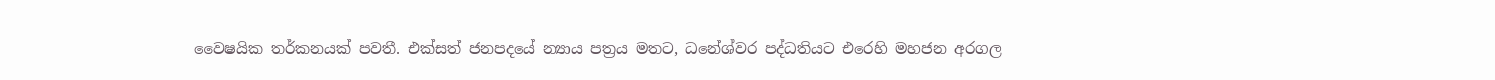වෛෂයික තර්කනයක් පවතී. එක්සත් ජනපදයේ න්‍යාය පත්‍රය මතට, ධනේශ්වර පද්ධතියට එරෙහි මහජන අරගල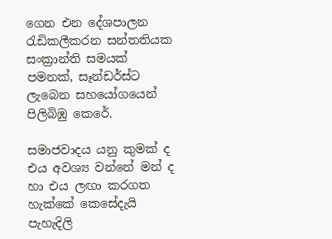ගෙන එන දේශපාලන රැඩිකලීකරන සන්තතියක සංක්‍රාන්ති සමයක් පමනක්, සෑන්ඩර්ස්ට ලැබෙන සහයෝගයෙන් පිලිබිඹු කෙරේ.

සමාජවාදය යනු කුමක් ද එය අවශ්‍ය වන්නේ මන් ද හා එය ලඟා කරගත හැක්කේ කෙසේදැයි පැහැදිලි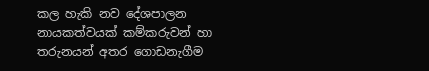කල හැකි නව දේශපාලන නායකත්වයක් කම්කරුවන් හා තරුනයන් අතර ගොඩනැගීම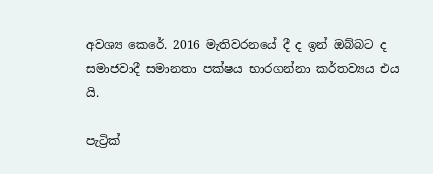අවශ්‍ය කෙරේ. 2016 මැතිවරනයේ දී ද ඉන් ඔබ්බට ද සමාජවාදී සමානතා පක්ෂය භාරගන්නා කර්තව්‍යය එය යි.

පැට්‍රික්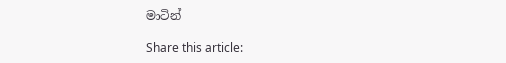මාටින්

Share this article: